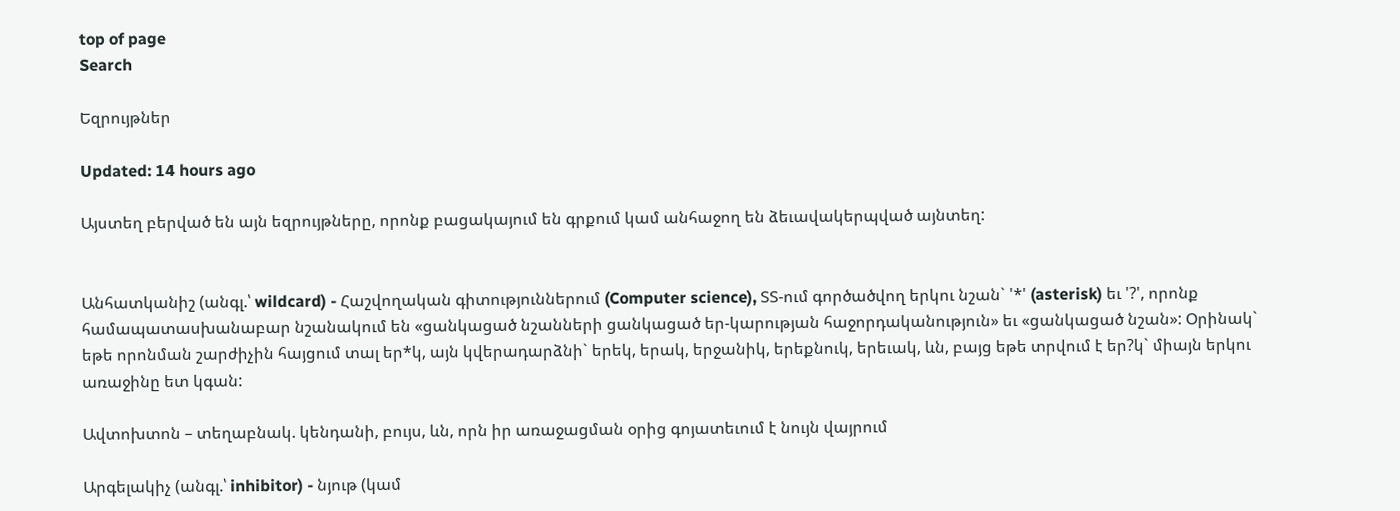top of page
Search

Եզրույթներ

Updated: 14 hours ago

Այստեղ բերված են այն եզրույթները, որոնք բացակայում են գրքում կամ անհաջող են ձեւավակերպված այնտեղ:


Անհատկանիշ (անգլ.՝ wildcard) - Հաշվողական գիտություններում (Computer science), ՏՏ-ում գործածվող երկու նշան` '*' (asterisk) եւ '?', որոնք համապատասխանաբար նշանակում են «ցանկացած նշանների ցանկացած եր-կարության հաջորդականություն» եւ «ցանկացած նշան»: Օրինակ` եթե որոնման շարժիչին հայցում տալ եր*կ, այն կվերադարձնի` երեկ, երակ, երջանիկ, երեքնուկ, երեւակ, ևն, բայց եթե տրվում է եր?կ` միայն երկու առաջինը ետ կգան:

Ավտոխտոն – տեղաբնակ. կենդանի, բույս, ևն, որն իր առաջացման օրից գոյատեւում է նույն վայրում

Արգելակիչ (անգլ.՝ inhibitor) - նյութ (կամ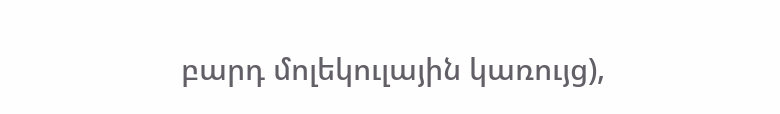բարդ մոլեկուլային կառույց),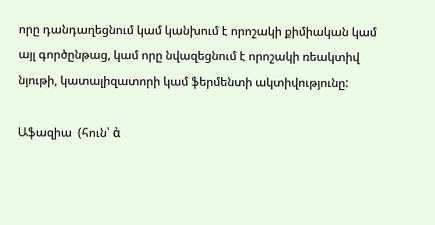որը դանդաղեցնում կամ կանխում է որոշակի քիմիական կամ այլ գործընթաց, կամ որը նվազեցնում է որոշակի ռեակտիվ նյութի, կատալիզատորի կամ ֆերմենտի ակտիվությունը:

Աֆազիա  (հուն՝ ἀ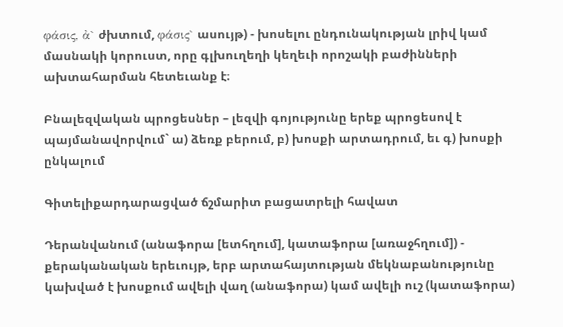φάσις, ἀ` ժխտում, φάσις` ասույթ) - խոսելու ընդունակության լրիվ կամ մասնակի կորուստ, որը գլխուղեղի կեղեւի որոշակի բաժինների ախտահարման հետեւանք է։

Բնալեզվական պրոցեսներ – լեզվի գոյությունը երեք պրոցեսով է պայմանավորվում` ա) ձեռք բերում, բ) խոսքի արտադրում, եւ գ) խոսքի ընկալում

Գիտելիքարդարացված ճշմարիտ բացատրելի հավատ

Դերանվանում (անաֆորա [ետհղում], կատաֆորա [առաջհղում]) - քերականական երեւույթ, երբ արտահայտության մեկնաբանությունը կախված է խոսքում ավելի վաղ (անաֆորա) կամ ավելի ուշ (կատաֆորա)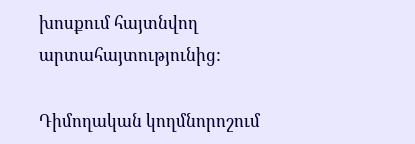խոսքում հայտնվող արտահայտությունից:

Դիմողական կողմնորոշում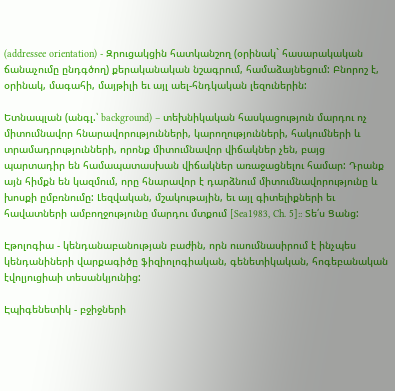(addressee orientation) - Զրուցակցին հատկանշող (օրինակ` հասարակական ճանաչումը ընդգծող) քերականական նշագրում, համաձայնեցում: Բնորոշ է, օրինակ, մագահի, մայթիլի եւ այլ աել-հնդկական լեզուներին:

Ետնապլան (անգլ.՝ background) – տեխնիկական հասկացություն մարդու ոչ միտումնավոր հնարավորությունների, կարողությունների, հակումների և տրամադրությունների, որոնք միտումնավոր վիճակներ չեն, բայց պարտադիր են համապատասխան վիճակներ առաջացնելու համար: Դրանք այն հիմքն են կազմում, որը հնարավոր է դարձնում միտումնավորությունը և խոսքի ըմբռնումը: Լեզվական, մշակութային, եւ այլ գիտելիքների եւ հավատների ամբողջությունը մարդու մտքում [Sea1983, Ch. 5]:: Տե՛ս Ցանց:

Էթոլոգիա - կենդանաբանության բաժին, որն ուսումնասիրում է ինչպես կենդանիների վարքագիծը ֆիզիոլոգիական, գենետիկական, հոգեբանական էվոլյուցիաի տեսանկյունից:

Էպիգենետիկ - բջիջների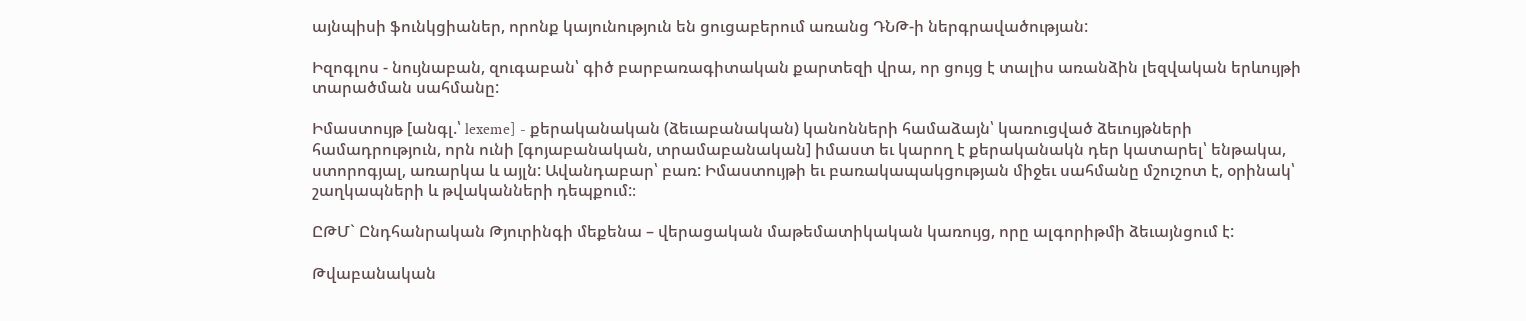այնպիսի ֆունկցիաներ, որոնք կայունություն են ցուցաբերում առանց ԴՆԹ-ի ներգրավածության:

Իզոգլոս - նույնաբան, զուգաբան՝ գիծ բարբառագիտական քարտեզի վրա, որ ցույց է տալիս առանձին լեզվական երևույթի տարածման սահմանը:

Իմաստույթ [անգլ.՝ lexeme] - քերականական (ձեւաբանական) կանոնների համաձայն՝ կառուցված ձեւույթների համադրություն, որն ունի [գոյաբանական, տրամաբանական] իմաստ եւ կարող է քերականակն դեր կատարել՝ ենթակա, ստորոգյալ, առարկա և այլն: Ավանդաբար՝ բառ: Իմաստույթի եւ բառակապակցության միջեւ սահմանը մշուշոտ է, օրինակ՝ շաղկապների և թվականների դեպքում:։

ԸԹՄ` Ընդհանրական Թյուրինգի մեքենա – վերացական մաթեմատիկական կառույց, որը ալգորիթմի ձեւայնցում է:

Թվաբանական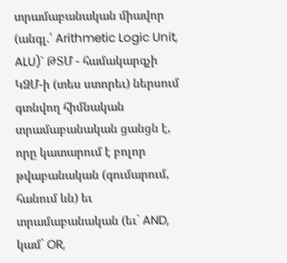տրամաբանական միավոր (անգլ.՝ Arithmetic Logic Unit, ALU)` ԹՏՄ - համակարգչի ԿՁՄ-ի (տես ստորեւ) ներսում գտնվող հիմնական տրամաբանական ցանցն է, որը կատարում է բոլոր թվաբանական (գումարում, հանում ևն) եւ տրամաբանական (եւ` AND, կամ` OR,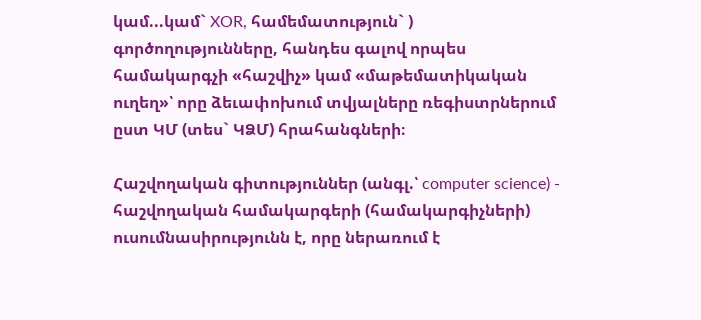կամ...կամ` XOR, համեմատություն` ) գործողությունները, հանդես գալով որպես համակարգչի «հաշվիչ» կամ «մաթեմատիկական ուղեղ»՝ որը ձեւափոխում տվյալները ռեգիստրներում ըստ ԿՄ (տես` ԿՁՄ) հրահանգների։

Հաշվողական գիտություններ (անգլ.՝ computer science) - հաշվողական համակարգերի (համակարգիչների) ուսումնասիրությունն է, որը ներառում է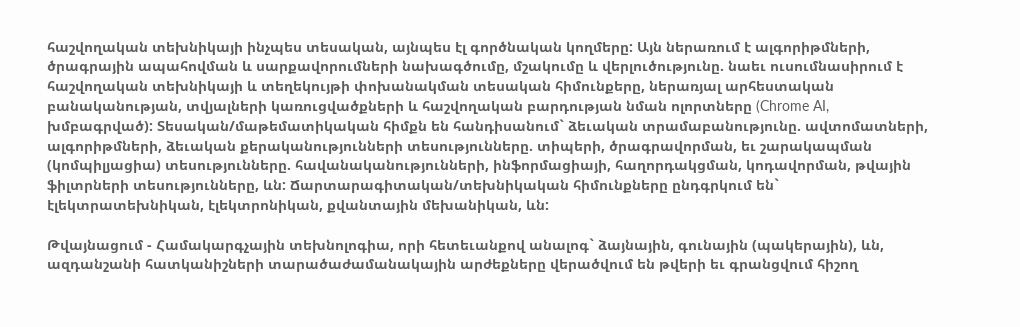հաշվողական տեխնիկայի ինչպես տեսական, այնպես էլ գործնական կողմերը: Այն ներառում է ալգորիթմների, ծրագրային ապահովման և սարքավորումների նախագծումը, մշակումը և վերլուծությունը. նաեւ ուսումնասիրում է հաշվողական տեխնիկայի և տեղեկույթի փոխանակման տեսական հիմունքերը, ներառյալ արհեստական բանականության, տվյալների կառուցվածքների և հաշվողական բարդության նման ոլորտները (Chrome AI, խմբագրված): Տեսական/մաթեմատիկական հիմքն են հանդիսանում` ձեւական տրամաբանությունը. ավտոմատների, ալգորիթմների, ձեւական քերականությունների տեսությունները. տիպերի, ծրագրավորման, եւ շարակապման (կոմպիլյացիա) տեսությունները. հավանականությունների, ինֆորմացիայի, հաղորդակցման, կոդավորման, թվային ֆիլտրների տեսությունները, ևն: Ճարտարագիտական/տեխնիկական հիմունքները ընդգրկում են` էլեկտրատեխնիկան, էլեկտրոնիկան, քվանտային մեխանիկան, ևն:

Թվայնացում - Համակարգչային տեխնոլոգիա, որի հետեւանքով անալոգ` ձայնային, գունային (պակերային), ևն, ազդանշանի հատկանիշների տարածաժամանակային արժեքները վերածվում են թվերի եւ գրանցվում հիշող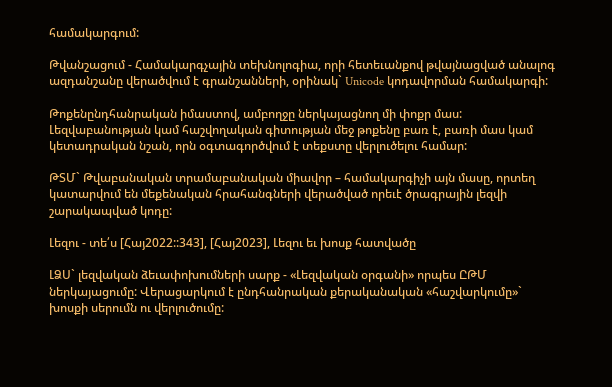համակարգում:

Թվանշացում - Համակարգչային տեխնոլոգիա, որի հետեւանքով թվայնացված անալոգ ազդանշանը վերածվում է գրանշանների, օրինակ` Unicode կոդավորման համակարգի:

Թոքենընդհանրական իմաստով, ամբողջը ներկայացնող մի փոքր մաս: Լեզվաբանության կամ հաշվողական գիտության մեջ թոքենը բառ է, բառի մաս կամ կետադրական նշան, որն օգտագործվում է տեքստը վերլուծելու համար:

ԹՏՄ` Թվաբանական տրամաբանական միավոր – համակարգիչի այն մասը, որտեղ կատարվում են մեքենական հրահանգների վերածված որեւէ ծրագրային լեզվի շարակապված կոդը:

Լեզու - տե՛ս [Հայ2022::343], [Հայ2023], Լեզու եւ խոսք հատվածը

ԼՁՍ` լեզվական ձեւափոխումների սարք - «Լեզվական օրգանի» որպես ԸԹՄ ներկայացումը: Վերացարկում է ընդհանրական քերականական «հաշվարկումը»` խոսքի սերումն ու վերլուծումը: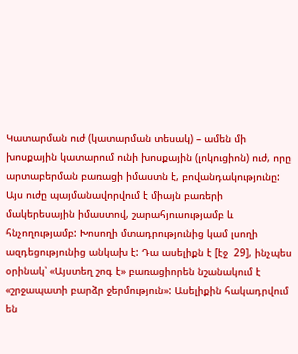Կատարման ուժ (կատարման տեսակ) – ամեն մի խոսքային կատարում ունի խոսքային (լոկուցիոն) ուժ, որը արտաբերման բառացի իմաստն է, բովանդակությունը: Այս ուժը պայմանավորվում է միայն բառերի մակերեսային իմաստով, շարահյուսությամբ և հնչողությամբ: Խոսողի մտադրությունից կամ լսողի ազդեցությունից անկախ է: Դա ասելիքն է [էջ  29], ինչպես օրինակ՝ «Այստեղ շոգ է» բառացիորեն նշանակում է «շրջապատի բարձր ջերմություն»: Ասելիքին հակադրվում են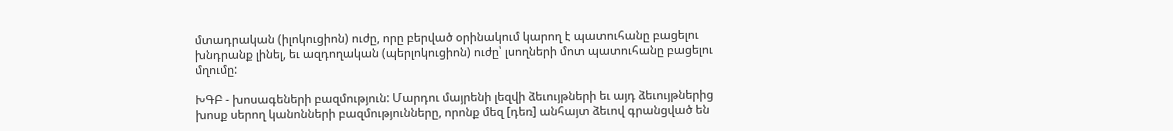մտադրական (իլոկուցիոն) ուժը, որը բերված օրինակում կարող է պատուհանը բացելու խնդրանք լինել, եւ ազդողական (պերլոկուցիոն) ուժը՝ լսողների մոտ պատուհանը բացելու մղումը:

ԽԳԲ - խոսագեների բազմություն: Մարդու մայրենի լեզվի ձեւույթների եւ այդ ձեւույթներից խոսք սերող կանոնների բազմությունները, որոնք մեզ [դեռ] անհայտ ձեւով գրանցված են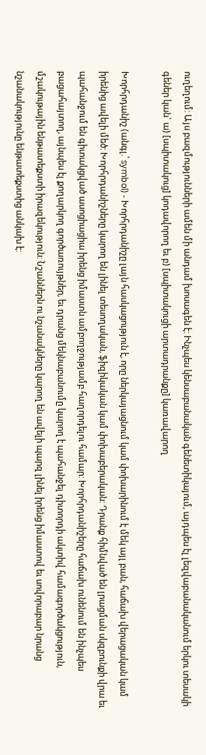ուղեղում: Այս բազմությունների ամեն մի անդամ խոսագեն է: Ինչպես կենսաբանական գենետիկայում, այդպես էլ լեզվաբանականում երկու տեսակի գեներ կան` ա) [սպիտակուց] կոդավորող եւ բ) [սպիտակուցի արտադրանքը] կառավարող

Խորհրդանիշ (անգլ.՝ symbol) - Խորհրդանիշը լայն հասկացություն է, որը ներկայացնում կամ փոխարինում է մեկ այլ բան, հաճախ վերացական կամ իրենից ավելի մեծ: Խորհրդանիշները կարող են լինել տեսողական, ֆիզիկական կամ փոխաբերական: Դրանք հիմնված են լրացման սկզբունքի վրա եւ պահանջում են գիտակցված ասոցիացիա իրենց իմաստն ամբողջությամբ հաղորդելու համար: Խորհրդանիշերը հաճախ ունենում են ինչպես բացահայտող, այնպես էլ քողարկող գործառույթներ, եւ դրանց մեկնաբանումը կարող է պահանջել դիտորդի ակտիվ համագործակցություն, մշակութային ենթատեքստի իրազեկություն: Նշաններն ու նշանակները կարող են ավելի պարզ լինել իրենց իմաստով եւ սովորաբար նրանց նշանակությունը ենթատեքստից անկախ է: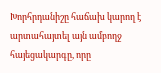Խորհրդանիշը հաճախ կարող է արտահայտել այն ամբողջ հայեցակարգը, որը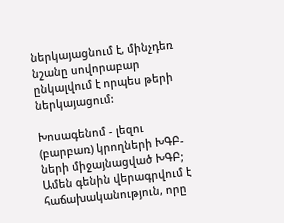ներկայացնում է, մինչդեռ նշանը սովորաբար ընկալվում է որպես թերի ներկայացում:

Խոսագենոմ - լեզու (բարբառ) կրողների ԽԳԲ-ների միջայնացված ԽԳԲ; Ամեն գենին վերագրվում է հաճախականություն, որը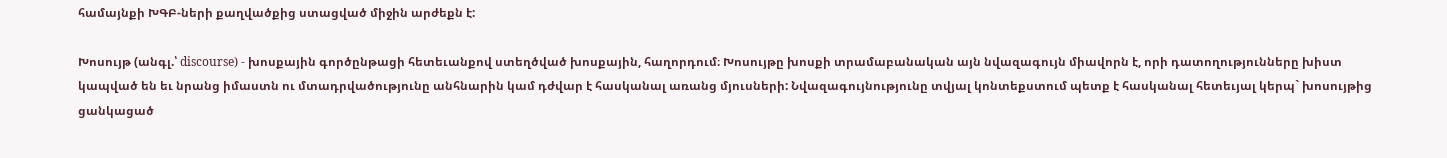համայնքի ԽԳԲ-ների քաղվածքից ստացված միջին արժեքն է:

Խոսույթ (անգլ.՝ discourse) - խոսքային գործընթացի հետեւանքով ստեղծված խոսքային, հաղորդում։ Խոսույթը խոսքի տրամաբանական այն նվազագույն միավորն է, որի դատողությունները խիստ կապված են եւ նրանց իմաստն ու մտադրվածությունը անհնարին կամ դժվար է հասկանալ առանց մյուսների: Նվազագույնությունը տվյալ կոնտեքստում պետք է հասկանալ հետեւյալ կերպ` խոսույթից ցանկացած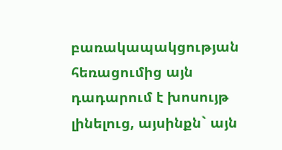բառակապակցության հեռացումից այն դադարում է խոսույթ լինելուց, այսինքն` այն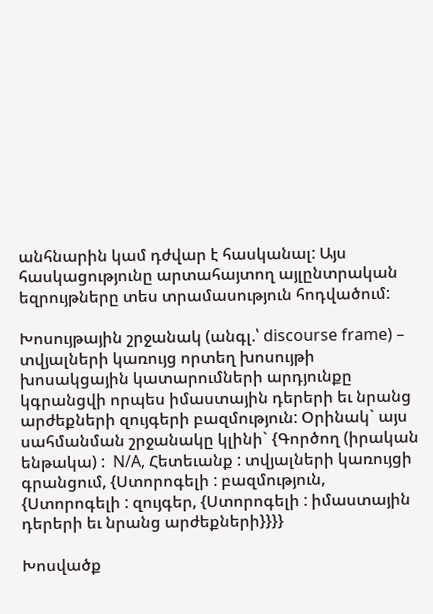անհնարին կամ դժվար է հասկանալ: Այս հասկացությունը արտահայտող այլընտրական եզրույթները տես տրամասություն հոդվածում:

Խոսույթային շրջանակ (անգլ.՝ discourse frame) – տվյալների կառույց որտեղ խոսույթի խոսակցային կատարումների արդյունքը կգրանցվի որպես իմաստային դերերի եւ նրանց արժեքների զույգերի բազմություն: Օրինակ` այս սահմանման շրջանակը կլինի` {Գործող (իրական ենթակա) :  N/A, Հետեւանք : տվյալների կառույցի գրանցում, {Ստորոգելի : բազմություն, {Ստորոգելի : զույգեր, {Ստորոգելի : իմաստային դերերի եւ նրանց արժեքների}}}}

Խոսվածք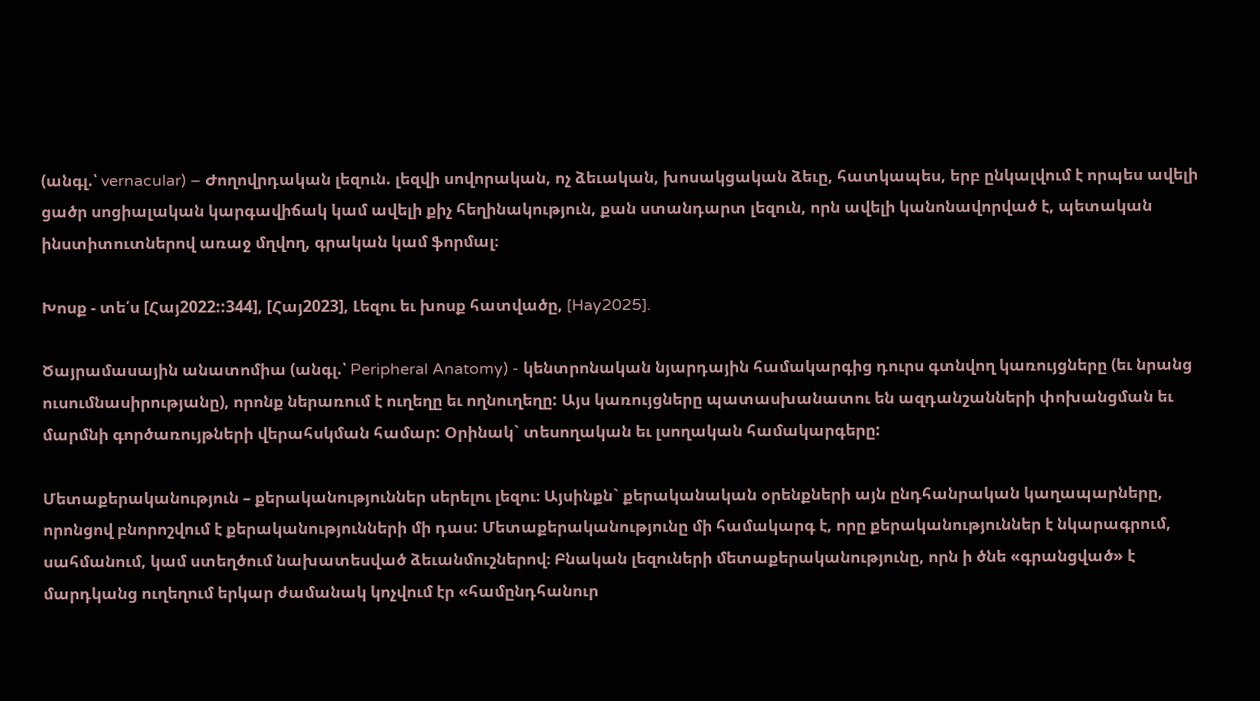(անգլ.՝ vernacular) – Ժողովրդական լեզուն. լեզվի սովորական, ոչ ձեւական, խոսակցական ձեւը, հատկապես, երբ ընկալվում է որպես ավելի ցածր սոցիալական կարգավիճակ կամ ավելի քիչ հեղինակություն, քան ստանդարտ լեզուն, որն ավելի կանոնավորված է, պետական ինստիտուտներով առաջ մղվող, գրական կամ ֆորմալ։

Խոսք - տե՛ս [Հայ2022::344], [Հայ2023], Լեզու եւ խոսք հատվածը, [Hay2025].

Ծայրամասային անատոմիա (անգլ.՝ Peripheral Anatomy) - կենտրոնական նյարդային համակարգից դուրս գտնվող կառույցները (եւ նրանց ուսումնասիրությանը), որոնք ներառում է ուղեղը եւ ողնուղեղը: Այս կառույցները պատասխանատու են ազդանշանների փոխանցման եւ մարմնի գործառույթների վերահսկման համար: Օրինակ` տեսողական եւ լսողական համակարգերը:

Մետաքերականություն – քերականություններ սերելու լեզու։ Այսինքն` քերականական օրենքների այն ընդհանրական կաղապարները, որոնցով բնորոշվում է քերականությունների մի դաս: Մետաքերականությունը մի համակարգ է, որը քերականություններ է նկարագրում, սահմանում, կամ ստեղծում նախատեսված ձեւանմուշներով։ Բնական լեզուների մետաքերականությունը, որն ի ծնե «գրանցված» է մարդկանց ուղեղում երկար ժամանակ կոչվում էր «համընդհանուր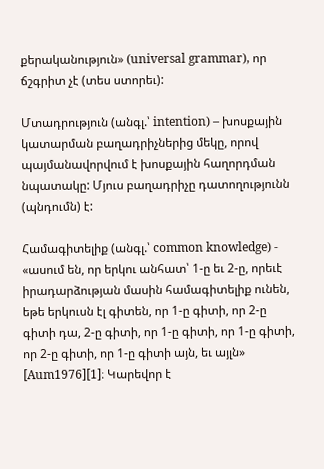քերականություն» (universal grammar), որ ճշգրիտ չէ (տես ստորեւ):

Մտադրություն (անգլ.՝ intention) – խոսքային կատարման բաղադրիչներից մեկը, որով պայմանավորվում է խոսքային հաղորդման նպատակը: Մյուս բաղադրիչը դատողությունն (պնդումն) է:

Համագիտելիք (անգլ.՝ common knowledge) - «ասում են, որ երկու անհատ՝ 1-ը եւ 2-ը, որեւէ իրադարձության մասին համագիտելիք ունեն, եթե երկուսն էլ գիտեն, որ 1-ը գիտի, որ 2-ը գիտի դա, 2-ը գիտի, որ 1-ը գիտի, որ 1-ը գիտի, որ 2-ը գիտի, որ 1-ը գիտի այն, եւ այլն» [Aum1976][1]։ Կարեվոր է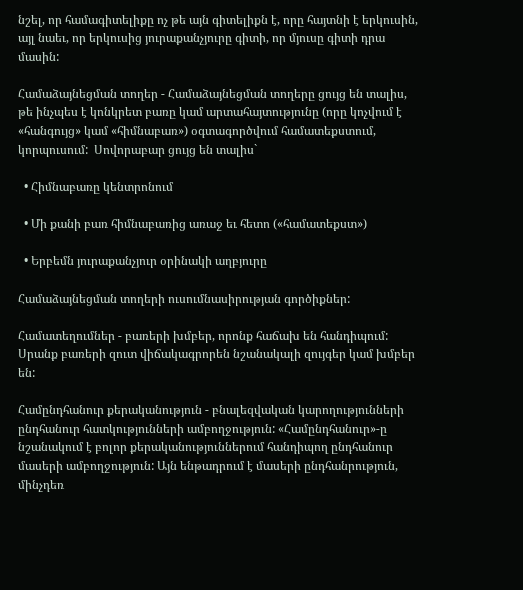նշել, որ համագիտելիքը ոչ թե այն գիտելիքն է, որը հայտնի է երկուսին, այլ նաեւ, որ երկուսից յուրաքանչյուրը գիտի, որ մյուսը գիտի դրա մասին:

Համաձայնեցման տողեր - Համաձայնեցման տողերը ցույց են տալիս, թե ինչպես է կոնկրետ բառը կամ արտահայտությունը (որը կոչվում է «հանգույց» կամ «հիմնաբառ») օգտագործվում համատեքստում, կորպուսում:  Սովորաբար ցույց են տալիս`

  • Հիմնաբառը կենտրոնում

  • Մի քանի բառ հիմնաբառից առաջ եւ հետո («համատեքստ»)

  • Երբեմն յուրաքանչյուր օրինակի աղբյուրը

Համաձայնեցման տողերի ուսումնասիրության գործիքներ:

Համատեղումներ - բառերի խմբեր, որոնք հաճախ են հանդիպում: Սրանք բառերի զուտ վիճակագրորեն նշանակալի զույգեր կամ խմբեր են:

Համընդհանուր քերականություն - բնալեզվական կարողությունների ընդհանուր հատկությունների ամբողջություն: «Համընդհանուր»-ը նշանակում է բոլոր քերականություններում հանդիպող ընդհանուր մասերի ամբողջություն: Այն ենթադրում է մասերի ընդհանրություն, մինչդեռ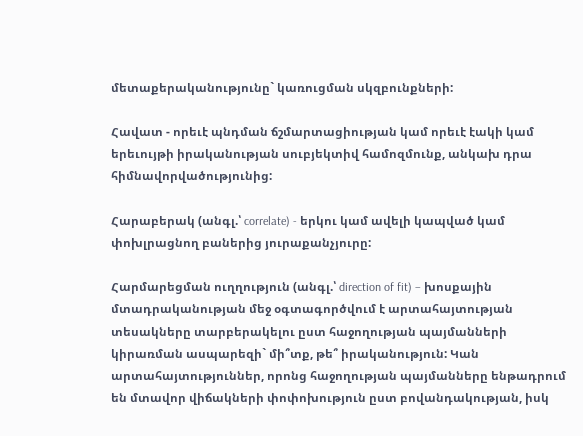մետաքերականությունը` կառուցման սկզբունքների:

Հավատ - որեւէ պնդման ճշմարտացիության կամ որեւէ էակի կամ երեւույթի իրականության սուբյեկտիվ համոզմունք, անկախ դրա հիմնավորվածությունից:

Հարաբերակ (անգլ.՝ correlate) - երկու կամ ավելի կապված կամ փոխլրացնող բաներից յուրաքանչյուրը:

Հարմարեցման ուղղություն (անգլ.՝ direction of fit) – խոսքային մտադրականության մեջ օգտագործվում է արտահայտության տեսակները տարբերակելու ըստ հաջողության պայմանների կիրառման ասպարեզի` մի՞տք, թե՞ իրականություն: Կան արտահայտություններ, որոնց հաջողության պայմանները ենթադրում են մտավոր վիճակների փոփոխություն ըստ բովանդակության, իսկ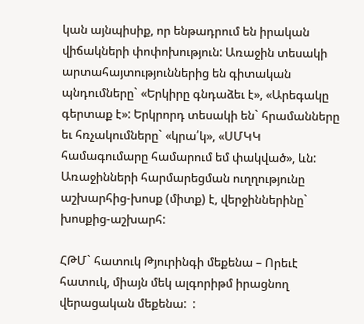կան այնպիսիք, որ ենթադրում են իրական վիճակների փոփոխություն: Առաջին տեսակի արտահայտություններից են գիտական պնդումները` «Երկիրը գնդաձեւ է», «Արեգակը գերտաք է»: Երկրորդ տեսակի են` հրամանները եւ հռչակումները` «կրա՛կ», «ՍՄԿԿ համագումարը համարում եմ փակված», ևն: Առաջինների հարմարեցման ուղղությունը աշխարհից-խոսք (միտք) է, վերջիններինը` խոսքից-աշխարհ:

ՀԹՄ` հատուկ Թյուրինգի մեքենա – Որեւէ հատուկ, միայն մեկ ալգորիթմ իրացնող վերացական մեքենա:  :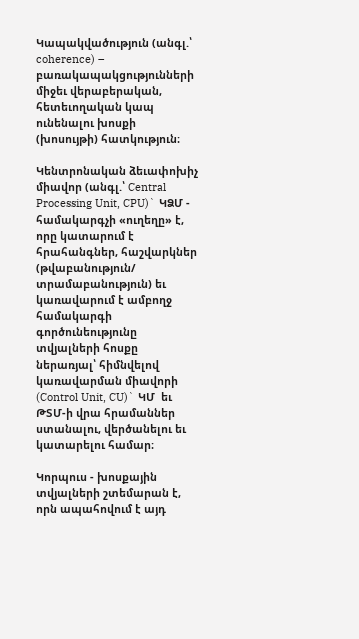Կապակվածություն (անգլ.՝ coherence) – բառակապակցությունների միջեւ վերաբերական, հետեւողական կապ ունենալու խոսքի (խոսույթի) հատկություն։

Կենտրոնական ձեւափոխիչ միավոր (անգլ.՝ Central Processing Unit, CPU)` ԿՁՄ - համակարգչի «ուղեղը» է, որը կատարում է հրահանգներ, հաշվարկներ (թվաբանություն/ տրամաբանություն) եւ կառավարում է ամբողջ համակարգի գործունեությունը տվյալների հոսքը ներառյալ՝ հիմնվելով կառավարման միավորի (Control Unit, CU)` ԿՄ  եւ ԹՏՄ-ի վրա հրամաններ ստանալու, վերծանելու եւ կատարելու համար։

Կորպուս - խոսքային տվյալների շտեմարան է, որն ապահովում է այդ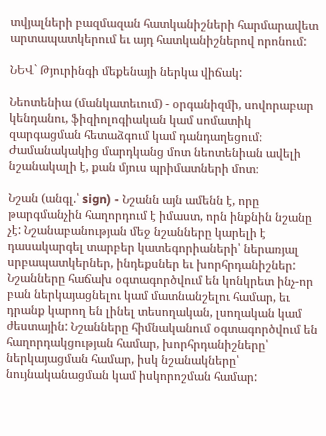տվյալների բազմազան հատկանիշների հարմարավետ արտապատկերում եւ այդ հատկանիշներով որոնում:

ՆԵՎ` Թյուրինգի մեքենայի ներկա վիճակ:

Նեոտենիա (մանկատեւում) - օրգանիզմի, սովորաբար կենդանու, ֆիզիոլոգիական կամ սոմատիկ զարգացման հետաձգում կամ դանդաղեցում։ Ժամանակակից մարդկանց մոտ նեոտենիան ավելի նշանակալի է, քան մյուս պրիմատների մոտ։

Նշան (անգլ.՝ sign) - Նշանն այն ամենն է, որը թարգմանչին հաղորդում է իմաստ, որն ինքնին նշանը չէ: Նշանաբանության մեջ նշանները կարելի է դասակարգել տարբեր կատեգորիաների՝ ներառյալ սրբապատկերներ, ինդեքսներ եւ խորհրդանիշներ: Նշանները հաճախ օգտագործվում են կոնկրետ ինչ-որ բան ներկայացնելու կամ մատնանշելու համար, եւ դրանք կարող են լինել տեսողական, լսողական կամ ժեստային: Նշանները հիմնականում օգտագործվում են հաղորդակցության համար, խորհրդանիշները՝ ներկայացման համար, իսկ նշանակները՝ նույնականացման կամ իսկորոշման համար: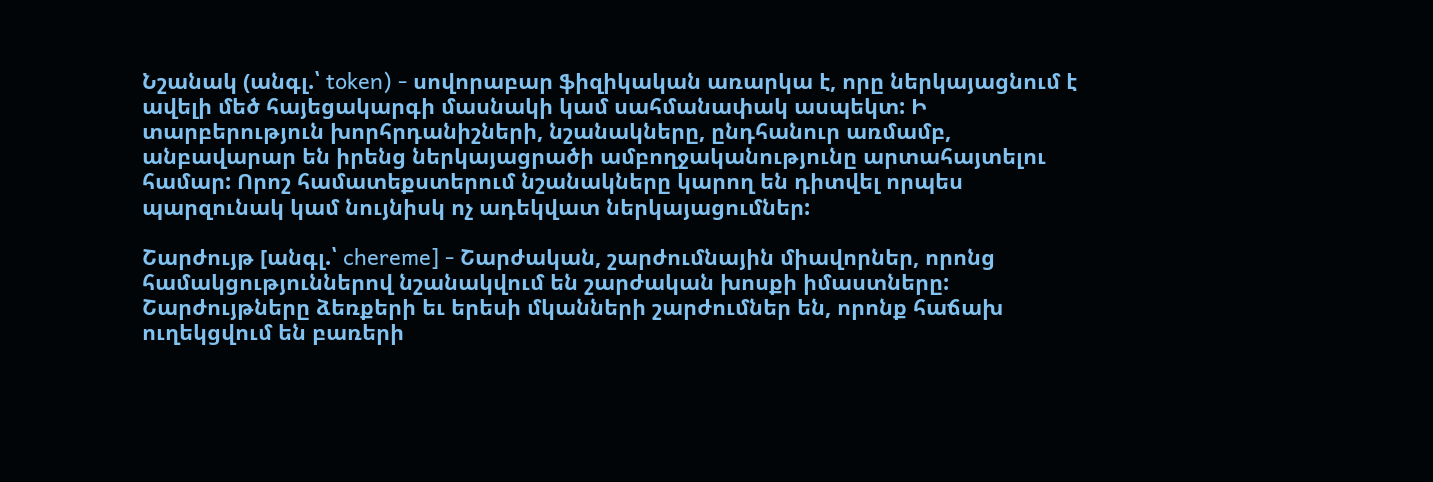Նշանակ (անգլ.՝ token) - սովորաբար ֆիզիկական առարկա է, որը ներկայացնում է ավելի մեծ հայեցակարգի մասնակի կամ սահմանափակ ասպեկտ: Ի տարբերություն խորհրդանիշների, նշանակները, ընդհանուր առմամբ, անբավարար են իրենց ներկայացրածի ամբողջականությունը արտահայտելու համար: Որոշ համատեքստերում նշանակները կարող են դիտվել որպես պարզունակ կամ նույնիսկ ոչ ադեկվատ ներկայացումներ:

Շարժույթ [անգլ.՝ chereme] - Շարժական, շարժումնային միավորներ, որոնց համակցություններով նշանակվում են շարժական խոսքի իմաստները: Շարժույթները ձեռքերի եւ երեսի մկանների շարժումներ են, որոնք հաճախ ուղեկցվում են բառերի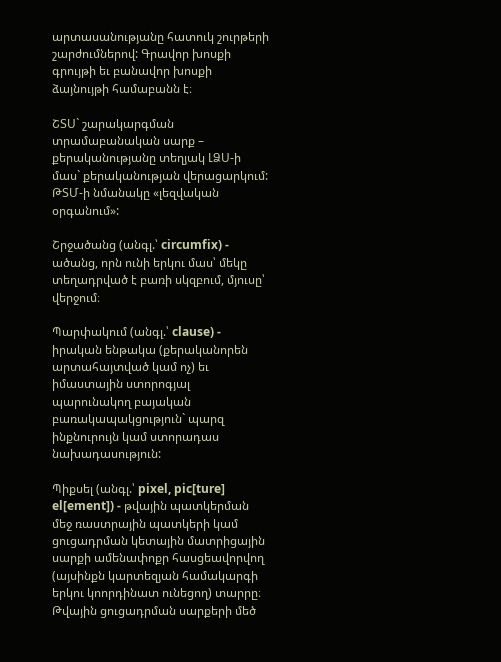արտասանությանը հատուկ շուրթերի շարժումներով: Գրավոր խոսքի գրույթի եւ բանավոր խոսքի ձայնույթի համաբանն է։

ՇՏՍ` շարակարգման տրամաբանական սարք – քերականությանը տեղյակ ԼՁՍ-ի մաս` քերականության վերացարկում: ԹՏՄ-ի նմանակը «լեզվական օրգանում»:

Շրջածանց (անգլ.՝ circumfix) - ածանց, որն ունի երկու մաս՝ մեկը տեղադրված է բառի սկզբում, մյուսը՝ վերջում։

Պարփակում (անգլ.՝ clause) - իրական ենթակա (քերականորեն արտահայտված կամ ոչ) եւ իմաստային ստորոգյալ պարունակող բայական բառակապակցություն` պարզ ինքնուրույն կամ ստորադաս նախադասություն:

Պիքսել (անգլ.՝ pixel, pic[ture] el[ement]) - թվային պատկերման մեջ ռաստրային պատկերի կամ ցուցադրման կետային մատրիցային սարքի ամենափոքր հասցեավորվող (այսինքն կարտեզյան համակարգի երկու կոորդինատ ունեցող) տարրը։ Թվային ցուցադրման սարքերի մեծ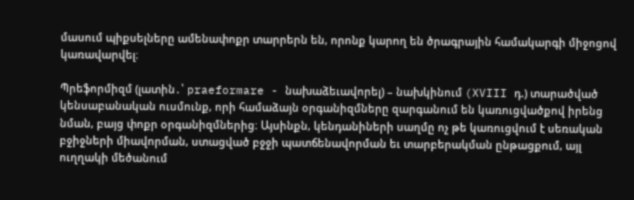մասում պիքսելները ամենափոքր տարրերն են, որոնք կարող են ծրագրային համակարգի միջոցով կառավարվել։

Պրեֆորմիզմ (լատին․՝ praeformare - նախաձեւավորել) – նախկինում (XVIII դ.) տարածված կենսաբանական ուսմունք, որի համաձայն օրգանիզմները զարգանում են կառուցվածքով իրենց նման, բայց փոքր օրգանիզմներից։ Այսինքն, կենդանիների սաղմը ոչ թե կառուցվում է սեռական բջիջների միավորման, ստացված բջջի պատճենավորման եւ տարբերակման ընթացքում, այլ ուղղակի մեծանում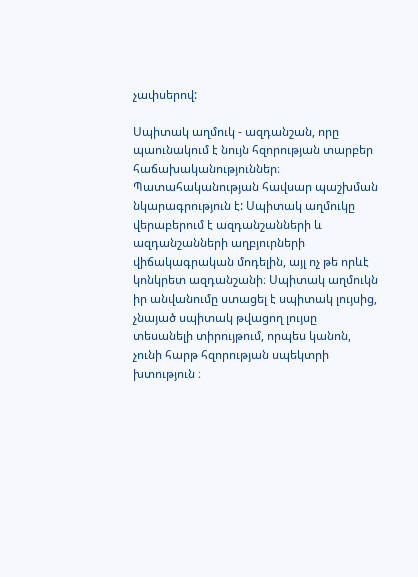չափսերով:

Սպիտակ աղմուկ - ազդանշան, որը պաունակում է նույն հզորության տարբեր հաճախականություններ։ Պատահականության հավսար պաշխման նկարագրություն է: Սպիտակ աղմուկը վերաբերում է ազդանշանների և ազդանշանների աղբյուրների վիճակագրական մոդելին, այլ ոչ թե որևէ կոնկրետ ազդանշանի։ Սպիտակ աղմուկն իր անվանումը ստացել է սպիտակ լույսից, չնայած սպիտակ թվացող լույսը տեսանելի տիրույթում, որպես կանոն, չունի հարթ հզորության սպեկտրի խտություն ։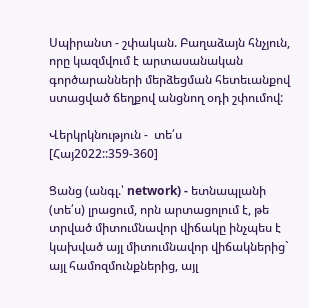Սպիրանտ - շփական. Բաղաձայն հնչյուն, որը կազմվում է արտասանական գործարանների մերձեցման հետեւանքով ստացված ճեղքով անցնող օդի շփումով:

Վերկրկնություն -  տե՛ս [Հայ2022::359-360]

Ցանց (անգլ.՝ network) - ետնապլանի (տե՛ս) լրացում, որն արտացոլում է, թե տրված միտումնավոր վիճակը ինչպես է կախված այլ միտումնավոր վիճակներից` այլ համոզմունքներից, այլ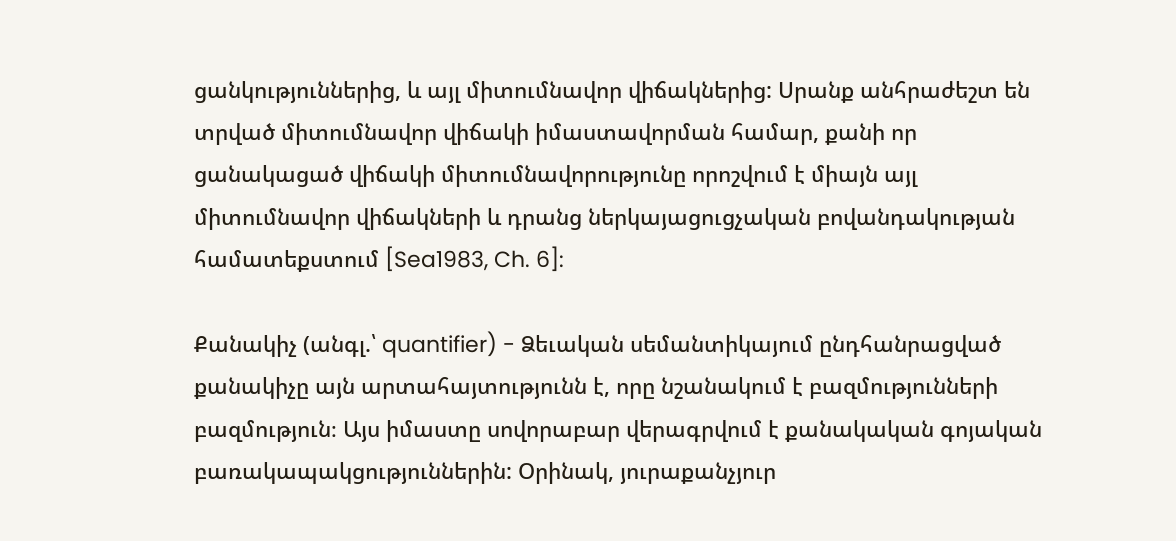ցանկություններից, և այլ միտումնավոր վիճակներից: Սրանք անհրաժեշտ են տրված միտումնավոր վիճակի իմաստավորման համար, քանի որ ցանակացած վիճակի միտումնավորությունը որոշվում է միայն այլ միտումնավոր վիճակների և դրանց ներկայացուցչական բովանդակության համատեքստում [Sea1983, Ch. 6]:

Քանակիչ (անգլ.՝ quantifier) - Ձեւական սեմանտիկայում ընդհանրացված քանակիչը այն արտահայտությունն է, որը նշանակում է բազմությունների բազմություն։ Այս իմաստը սովորաբար վերագրվում է քանակական գոյական բառակապակցություններին: Օրինակ, յուրաքանչյուր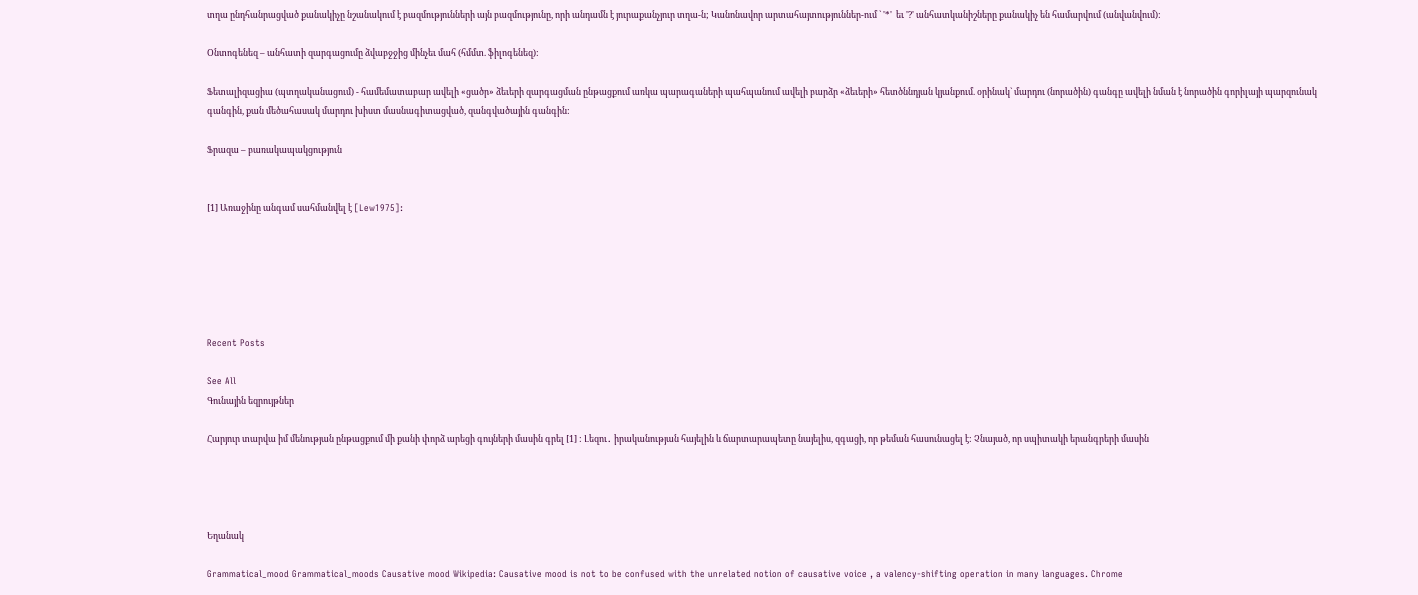տղա ընդհանրացված քանակիչը նշանակում է բազմությունների այն բազմությունը, որի անդամն է յուրաքանչյուր տղա-ն; Կանոնավոր արտահայտություններ-ում ` '*'  եւ '?' անհատկանիշները քանակիչ են համարվում (անվանվում):

Օնտոգենեզ – անհատի զարգացումը ձվաբջջից մինչեւ մահ (հմմտ. ֆիլոգենեզ):

Ֆետալիզացիա (պտղականացում) - համեմատաբար ավելի «ցածր» ձեւերի զարգացման ընթացքում առկա պարագաների պահպանում ավելի բարձր «ձեւերի» հետծննդյան կյանքում. օրինակ` մարդու (նորածին) գանգը ավելի նման է նորածին գորիլայի պարզունակ գանգին, քան մեծահասակ մարդու խիստ մասնագիտացված, զանգվածային գանգին:

Ֆրազա – բառակապակցություն


[1] Առաջինը անգամ սահմանվել է [Lew1975]:






Recent Posts

See All
Գունային եզրույթներ

Հարյուր տարվա իմ մենության ընթացքում մի քանի փորձ արեցի գույների մասին գրել [1] : Լեզու․ իրականության հայելին և ճարտարապետը նայելիս, զգացի, որ թեման հասունացել է: Չնայած, որ սպիտակի երանգրերի մասին




Եղանակ

Grammatical_mood Grammatical_moods Causative mood Wikipedia: Causative mood is not to be confused with the unrelated notion of causative voice , a valency-shifting operation in many languages. Chrome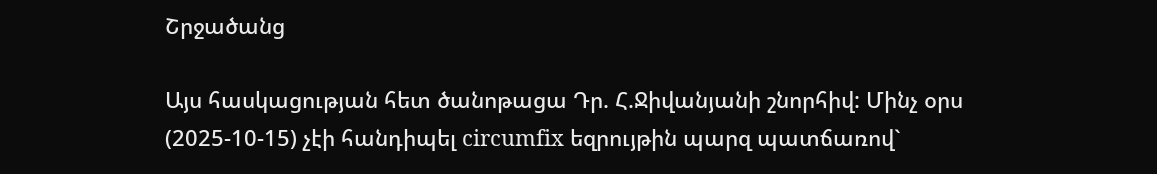Շրջածանց

Այս հասկացության հետ ծանոթացա Դր. Հ.Ջիվանյանի շնորհիվ: Մինչ օրս (2025-10-15) չէի հանդիպել circumfix եզրույթին պարզ պատճառով`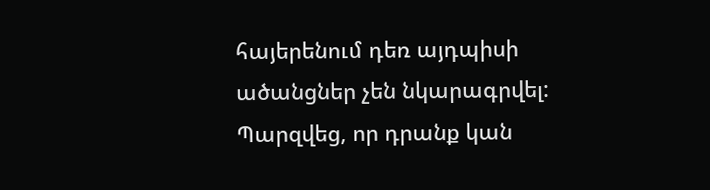հայերենում դեռ այդպիսի ածանցներ չեն նկարագրվել: Պարզվեց, որ դրանք կան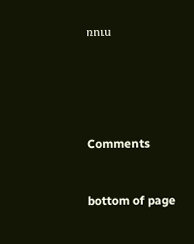ռուս





Comments


bottom of page